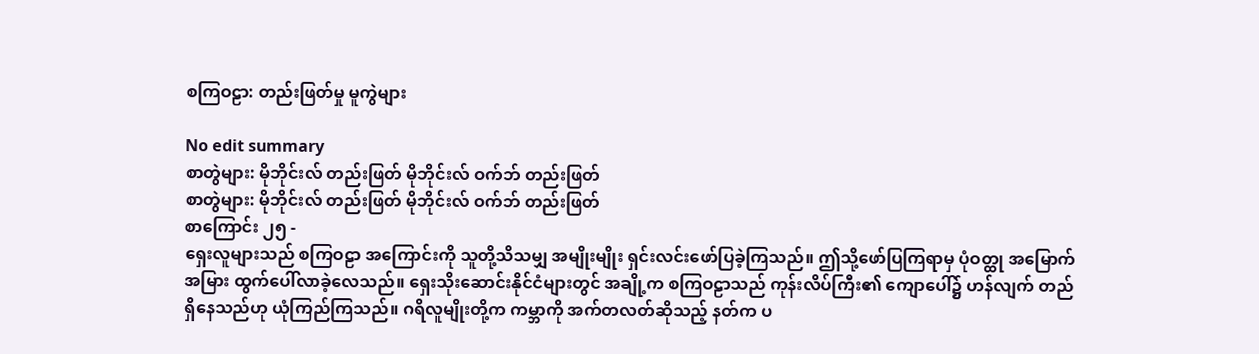စကြဝဠာ: တည်းဖြတ်မှု မူကွဲများ

No edit summary
စာတွဲများ: မိုဘိုင်းလ် တည်းဖြတ် မိုဘိုင်းလ် ဝက်ဘ် တည်းဖြတ်
စာတွဲများ: မိုဘိုင်းလ် တည်းဖြတ် မိုဘိုင်းလ် ဝက်ဘ် တည်းဖြတ်
စာကြောင်း ၂၅ -
ရှေးလူများသည် စကြဝဠာ အကြောင်းကို သူတို့သိသမျှ အမျိုးမျိုး ရှင်းလင်းဖော်ပြခဲ့ကြသည်။ ဤသို့ဖော်ပြကြရာမှ ပုံဝတ္ထု အမြောက်အမြား ထွက်ပေါ်လာခဲ့လေသည်။ ရှေးသိုးဆောင်းနိုင်ငံများတွင် အချို့က စကြဝဠာသည် ကုန်းလိပ်ကြီး၏ ကျောပေါ်၌ ဟန်လျက် တည်ရှိနေသည်ဟု ယုံကြည်ကြသည်။ ဂရိလူမျိုးတို့က ကမ္ဘာကို အက်တလတ်ဆိုသည့် နတ်က ပ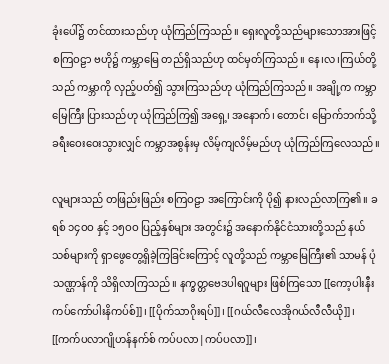ခုံးပေါ်၌ တင်ထားသည်ဟု ယုံကြည်ကြသည်။ ရှေးလူတို့သည်များသောအားဖြင့် စကြဝဠာ ဗဟို၌ ကမ္ဘာမြေ တည်ရှိသည်ဟု ထင်မှတ်ကြသည်။ နေ၊လ၊ကြယ်တို့သည် ကမ္ဘာကို လှည့်ပတ်၍ သွားကြသည်ဟု ယုံကြည်ကြသည်။ အချို့က ကမ္ဘာမြေကြီး ပြားသည်ဟု ယုံကြည်ကြ၍ အရှေ့၊ အနောက်၊ တောင်၊ မြောက်ဘက်သို့ ခရီးဝေးဝေးသွားလျှင် ကမ္ဘာအစွန်းမှ လိမ့်ကျလိမ့်မည်ဟု ယုံကြည်ကြလေသည်။

လူများသည် တဖြည်းဖြည်း စကြဝဠာ အကြောင်းကို ပို၍ နားလည်လာကြ၏။ ခရစ် ၁၄ဝဝ နှင့် ၁၅ဝဝ ပြည့်နှစ်များ အတွင်း၌ အနောက်နိုင်ငံသားတို့သည် နယ်သစ်များကို ရှာဖွေတွေ့ရှိခဲ့ကြခြင်းကြောင့် လူတို့သည် ကမ္ဘာမြေကြီး၏ သာမန် ပုံသဏ္ဌာန်ကို သိရှိလာကြသည်။ နက္ခတ္တဗေဒပါရဂူများ ဖြစ်ကြသော [[ကော့ပါးနီးကပ်ကော်ပါးနိကပ်စ်]]၊ [[ပိုက်သာဂိုးရပ်]]၊ [[ဂယ်လီလေအိုဂယ်လီလီယို]]၊ [[ကက်ပလာဂျိုဟန်နက်စ် ကပ်ပလာ|ကပ်ပလာ]]၊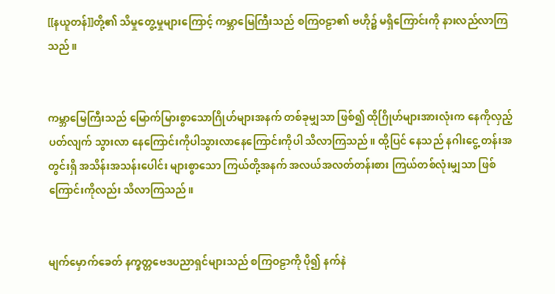[[နယူတန်]]တို့၏ သိမှုတွေ့မှုများကြောင့် ကမ္ဘာမြေကြီးသည် စကြဝဠာ၏ ဗဟို၌ မရှိကြောင်းကို နားလည်လာကြသည်။


ကမ္ဘာမြေကြီးသည် မြောက်မြားစွာသောဂြိုဟ်များအနက် တစ်ခုမျှသာ ဖြစ်၍ ထိုဂြိုဟ်များအားလုံးက နေကိုလှည့်ပတ်လျက် သွားလာ နေကြောင်းကိုပါသွားလာနေကြောင်းကိုပါ သိလာကြသည်။ ထို့ပြင် နေသည် နဂါးငွေ့ တန်းအတွင်းရှိ အသိန်းအသန်းပေါင်း များစွာသော ကြယ်တို့အနက် အလယ်အလတ်တန်းစား ကြယ်တစ်လုံးမျှသာ ဖြစ်ကြောင်းကိုလည်း သိလာကြသည်။


မျက်မှောက်ခေတ် နက္ခတ္တဗေဒပညာရှင်များသည် စကြဝဠာကို ပို၍ နက်နဲ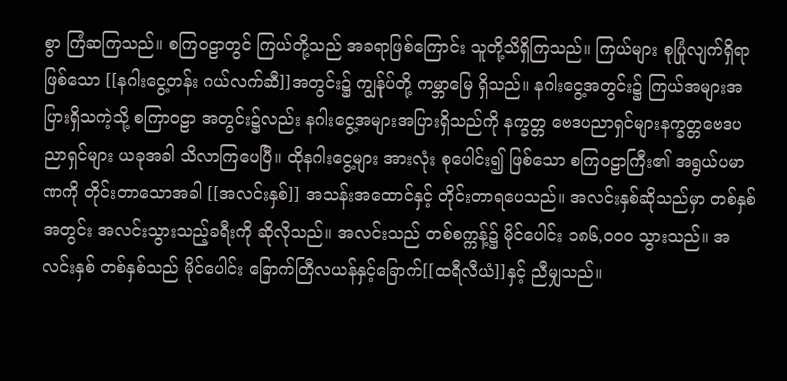စွာ ကြံဆကြသည်။ စကြဝဠာတွင် ကြယ်တို့သည် အခရာဖြစ်ကြောင်း သူတို့သိရှိကြသည်။ ကြယ်များ စုပြုံလျက်ရှိရာဖြစ်သော [[နဂါးငွေ့တန်း ဂယ်လက်ဆီ]]အတွင်း၌ ကျွန်ုပ်တို့ ကမ္ဘာမြေ ရှိသည်။ နဂါးငွေ့အတွင်း၌ ကြယ်အများအပြားရှိသကဲ့သို့ စကြာဝဠာ အတွင်း၌လည်း နဂါးငွေ့အများအပြားရှိသည်ကို နက္ခတ္တ ဗေဒပညာရှင်များနက္ခတ္တဗေဒပညာရှင်များ ယခုအခါ သိလာကြပေပြီ။ ထိုနဂါးငွေ့များ အားလုံး စုပေါင်း၍ ဖြစ်သော စကြဝဠာကြီး၏ အရွယ်ပမာဏကို တိုင်းတာသောအခါ [[အလင်းနှစ်]] အသန်းအထောင်နှင့် တိုင်းတာရပေသည်။ အလင်းနှစ်ဆိုသည်မှာ တစ်နှစ်အတွင်း အလင်းသွားသည့်ခရီးကို ဆိုလိုသည်။ အလင်းသည် တစ်စက္ကန့်၌ မိုင်ပေါင်း ၁၈၆,ဝဝဝ သွားသည်။ အလင်းနှစ် တစ်နှစ်သည် မိုင်ပေါင်း ခြောက်တြီလယန်နှင့်ခြောက်[[ထရီလီယံ]]နှင့် ညီမျှသည်။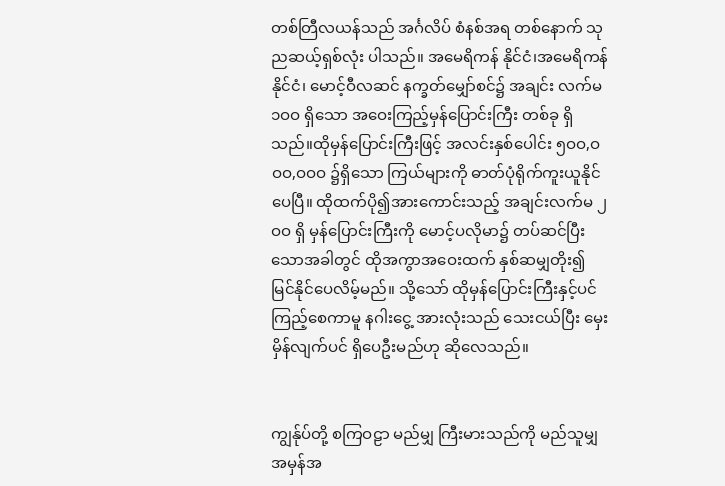တစ်တြီလယန်သည် အင်္ဂလိပ် စံနစ်အရ တစ်နောက် သုညဆယ့်ရှစ်လုံး ပါသည်။ အမေရိကန် နိုင်ငံ၊အမေရိကန်နိုင်ငံ၊ မောင့်ဝီလဆင် နက္ခတ်မျှော်စင်၌ အချင်း လက်မ ၁ဝဝ ရှိသော အဝေးကြည့်မှန်ပြောင်းကြီး တစ်ခု ရှိသည်။ထိုမှန်ပြောင်းကြီးဖြင့် အလင်းနှစ်ပေါင်း ၅ဝဝ,ဝဝဝ,ဝဝဝ ၌ရှိသော ကြယ်များကို ဓာတ်ပုံရိုက်ကူးယူနိုင်ပေပြီ။ ထိုထက်ပို၍အားကောင်းသည့် အချင်းလက်မ ၂ဝဝ ရှိ မှန်ပြောင်းကြီးကို မောင့်ပလိုမာ၌ တပ်ဆင်ပြီးသောအခါတွင် ထိုအကွာအဝေးထက် နှစ်ဆမျှတိုး၍ မြင်နိုင်ပေလိမ့်မည်။ သို့သော် ထိုမှန်ပြောင်းကြီးနှင့်ပင် ကြည့်စေကာမူ နဂါးငွေ့ အားလုံးသည် သေးငယ်ပြီး မှေးမှိန်လျက်ပင် ရှိပေဦးမည်ဟု ဆိုလေသည်။


ကျွန်ုပ်တို့ စကြဝဠာ မည်မျှ ကြီးမားသည်ကို မည်သူမျှ အမှန်အ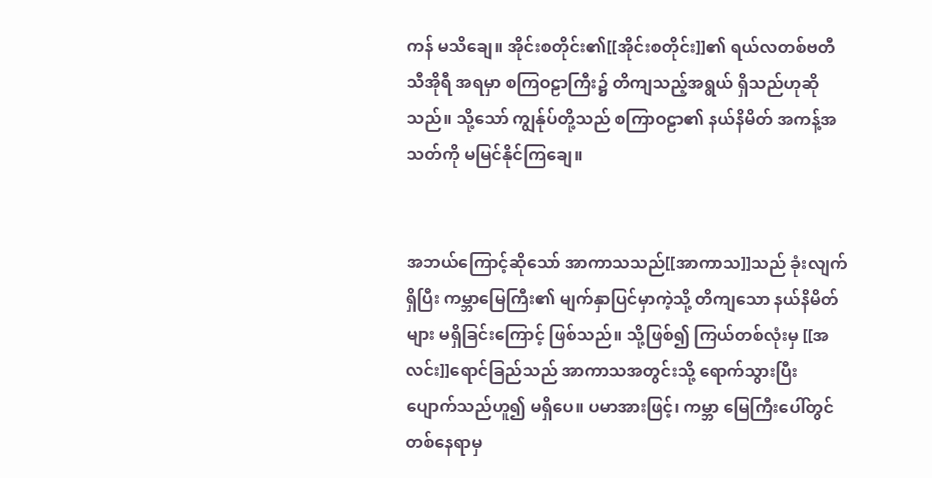ကန် မသိချေ။ အိုင်းစတိုင်း၏[[အိုင်းစတိုင်း]]၏ ရယ်လတစ်ဗတီသီအိုရီ အရမှာ စကြဝဠာကြီး၌ တိကျသည့်အရွယ် ရှိသည်ဟုဆိုသည်။ သို့သော် ကျွန်ုပ်တို့သည် စကြာဝဠာ၏ နယ်နိမိတ် အကန့်အသတ်ကို မမြင်နိုင်ကြချေ။


အဘယ်ကြောင့်ဆိုသော် အာကာသသည်[[အာကာသ]]သည် ခုံးလျက်ရှိပြီး ကမ္ဘာမြေကြီး၏ မျက်နှာပြင်မှာကဲ့သို့ တိကျသော နယ်နိမိတ်များ မရှိခြင်းကြောင့် ဖြစ်သည်။ သို့ဖြစ်၍ ကြယ်တစ်လုံးမှ [[အလင်း]]ရောင်ခြည်သည် အာကာသအတွင်းသို့ ရောက်သွားပြီး ပျောက်သည်ဟူ၍ မရှိပေ။ ပမာအားဖြင့်၊ ကမ္ဘာ မြေကြီးပေါ်တွင် တစ်နေရာမှ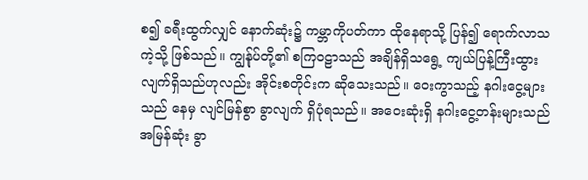စ၍ ခရီးထွက်လျှင် နောက်ဆုံး၌ ကမ္ဘာကိုပတ်ကာ ထိုနေရာသို့ ပြန်၍ ရောက်လာသကဲ့သို့ ဖြစ်သည်။ ကျွန်ုပ်တို့၏ စကြဝဠာသည် အချိန်ရှိသရွေ့ ကျယ်ပြန့်ကြီးထွားလျက်ရှိသည်ဟုလည်း အိုင်းစတိုင်းက ဆိုသေးသည်။ ဝေးကွာသည့် နဂါးငွေ့များသည် နေမှ လျင်မြန်စွာ ခွာလျက် ရှိပုံရသည်။ အဝေးဆုံးရှိ နဂါးငွေ့တန်းများသည် အမြန်ဆုံး ခွာ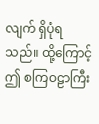လျက် ရှိပုံရသည်။ ထို့ကြောင့် ဤ စကြဝဠာကြီး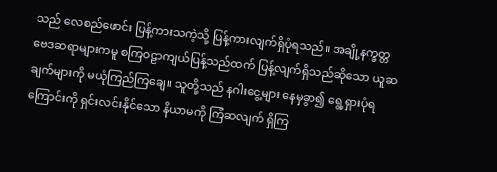သည် လေစည်ဖောင်း ပြန့်ကားသကဲ့သို့ ပြန့်ကားလျက်ရှိပုံရသည်။ အချို့နက္ခတ္တဗေဒဆရာများကမူ စကြဝဠာကျယ်ပြန့်သည်ထက် ပြန့်လျက်ရှိသည်ဆိုသော ယူဆချက်များကို မယုံကြည်ကြချေ။ သူတို့သည် နဂါးငွေ့များ နေမှခွာ၍ ရွေ့ရှားပုံရကြောင်းကို ရှင်းလင်းနိုင်သော နိယာမကို ကြံဆလျက် ရှိကြ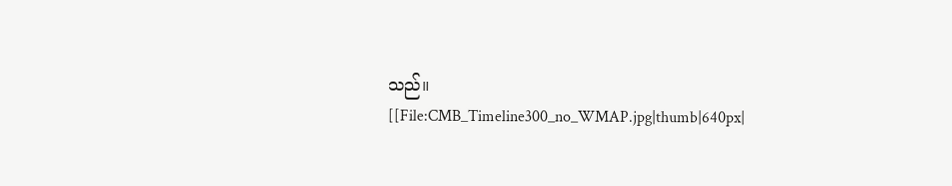သည်။
[[File:CMB_Timeline300_no_WMAP.jpg|thumb|640px|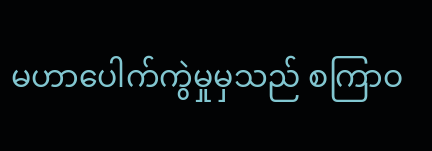မဟာပေါက်ကွဲမှုမှသည် စကြာဝ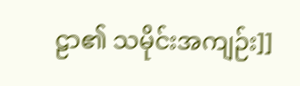ဠာ၏ သမိုင်းအကျဉ်း]]